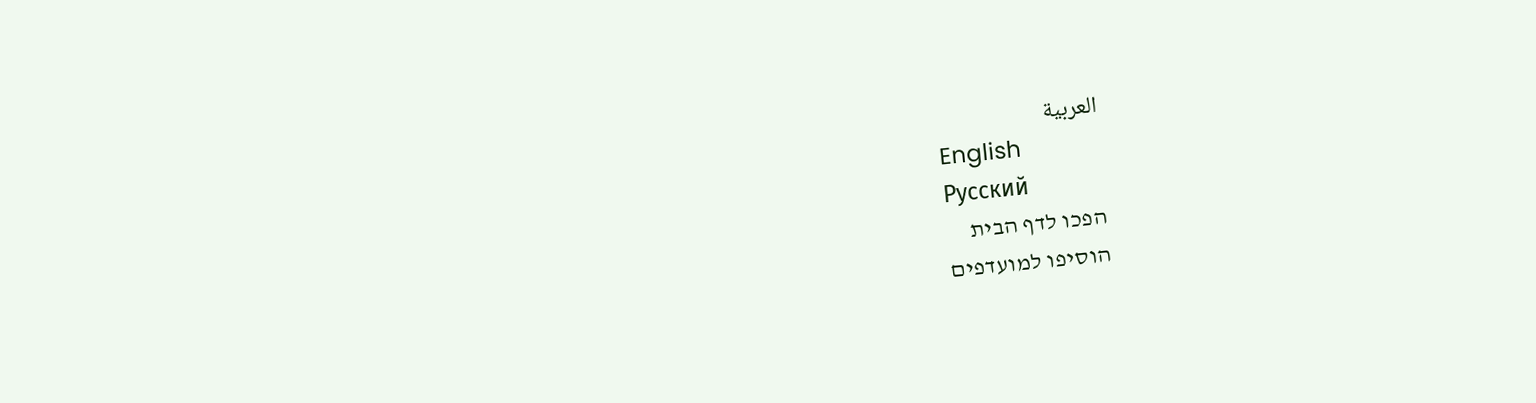العربية
English
Русский
הפכו לדף הבית
הוסיפו למועדפים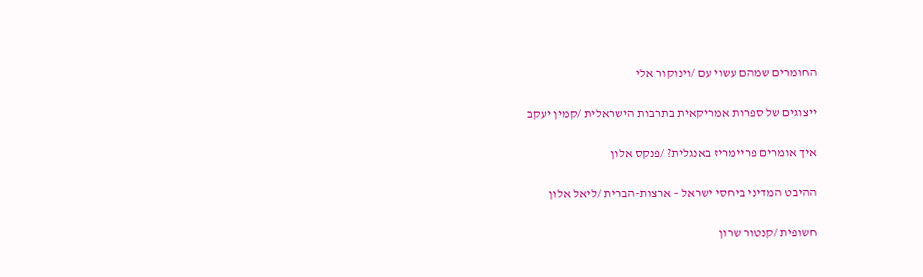החומרים שמהם עשוי עם /וינוקור אלי

ייצוגים של ספרות אמריקאית בתרבות הישראלית /קמין יעקב

איך אומרים פריימריז באנגלית? /פנקס אלון

ההיבט המדיני ביחסי ישראל – ארצות-הברית /ליאל אלון

חשופית /קנטור שרון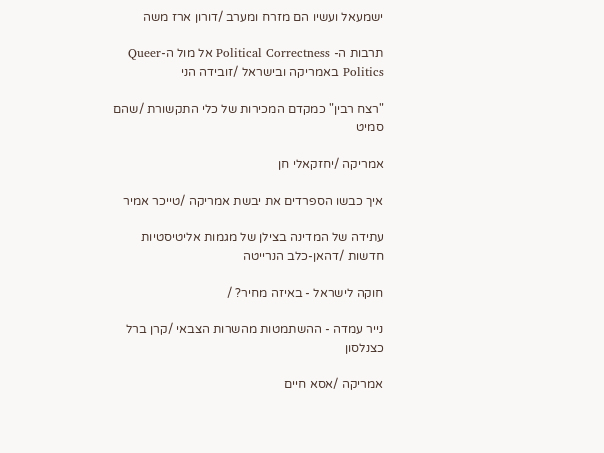ישמעאל ועשיו הם מזרח ומערב /דורון ארז משה

תרבות ה- Political Correctness אל מול ה-Queer Politics באמריקה ובישראל /זובידה הני

"רצח רבין" כמקדם המכירות של כלי התקשורת /שהם סמיט

אמריקה /יחזקאלי חן

איך כבשו הספרדים את יבשת אמריקה /טייכר אמיר

עתידה של המדינה בצילן של מגמות אליטיסטיות חדשות /דהאן-כלב הנרייטה

חוקה לישראל - באיזה מחיר? /

נייר עמדה - ההשתמטות מהשרות הצבאי /קרן ברל כצנלסון

אמריקה /אסא חיים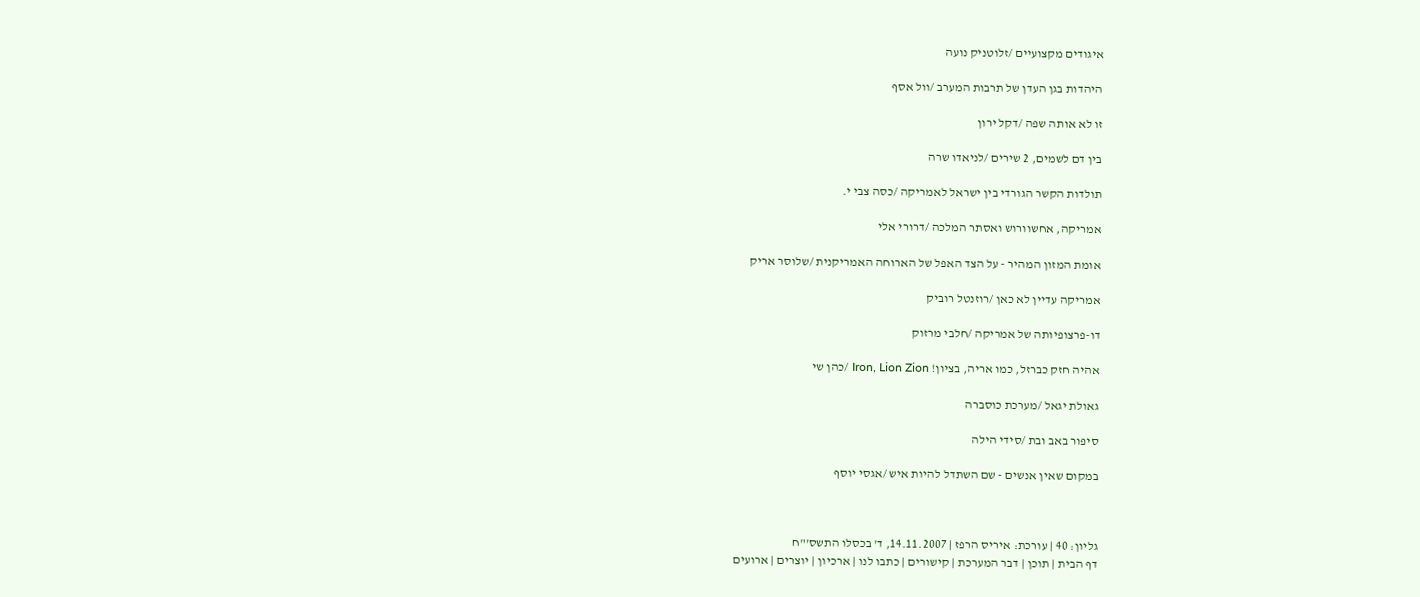איגודים מקצועיים /זלוטניק נועה

היהדות בגן העדן של תרבות המערב /וול אסף

זו לא אותה שפה /דקל ירון

בין דם לשמים, 2 שירים /לניאדו שרה

תולדות הקשר הגורדי בין ישראל לאמריקה /כסה צבי י.

אמריקה, אחשוורוש ואסתר המלכה /דרורי אלי

אומת המזון המהיר - על הצד האפל של הארוחה האמריקנית /שלוסר אריק

אמריקה עדיין לא כאן /רוזנטל רוביק

דו-פרצופיותה של אמריקה /חלבי מרזוק

אהיה חזק כברזל, כמו אריה, בציון! Iron, Lion Zion /כהן שי

גאולת יגאל /מערכת כוסברה

סיפור באב ובת /סידי הילה

במקום שאין אנשים - שם השתדל להיות איש /אגסי יוסף



גליון: 40 | עורכת: איריס הרפז | 14.11.2007, ד' בכסלו התשס'"ח
דף הבית | תוכן | דבר המערכת | קישורים | כתבו לנו | ארכיון | יוצרים | ארועים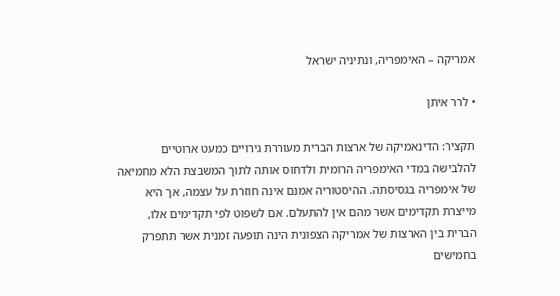אמריקה – האימפריה, ונתיניה ישראל

• לרר איתן

תקציר: הדינאמיקה של ארצות הברית מעוררת גירויים כמעט ארוטיים להלבישה במדי האימפריה הרומית ולדחוס אותה לתוך המשבצת הלא מחמיאה של אימפריה בגסיסתה. ההיסטוריה אמנם אינה חוזרת על עצמה, אך היא מייצרת תקדימים אשר מהם אין להתעלם. אם לשפוט לפי תקדימים אלו, הברית בין הארצות של אמריקה הצפונית הינה תופעה זמנית אשר תתפרק בחמישים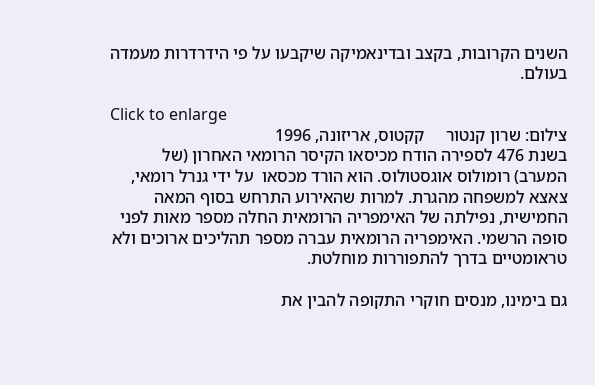השנים הקרובות, בקצב ובדינאמיקה שיקבעו על פי הידרדרות מעמדה בעולם.

Click to enlarge
צילום: שרון קנטור     קקטוס, אריזונה, 1996
בשנת 476 לספירה הודח מכיסאו הקיסר הרומאי האחרון (של המערב) רומולוס אוגסטולוס. הוא הורד מכסאו  על ידי גנרל רומאי, צאצא למשפחה מהגרת. למרות שהאירוע התרחש בסוף המאה החמישית, נפילתה של האימפריה הרומאית החלה מספר מאות לפני סופה הרשמי. האימפריה הרומאית עברה מספר תהליכים ארוכים ולא טראומטיים בדרך להתפוררות מוחלטת.

גם בימינו, מנסים חוקרי התקופה להבין את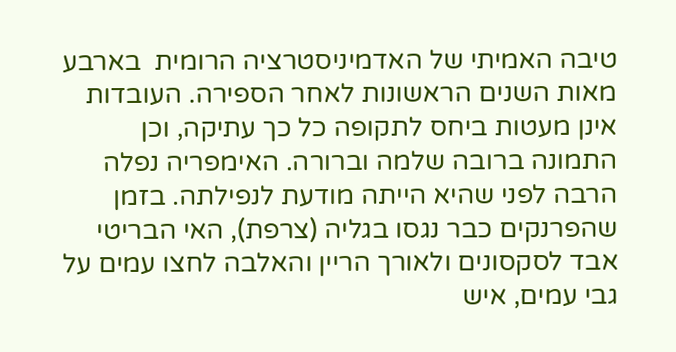טיבה האמיתי של האדמיניסטרציה הרומית  בארבע מאות השנים הראשונות לאחר הספירה. העובדות אינן מעטות ביחס לתקופה כל כך עתיקה, וכן התמונה ברובה שלמה וברורה. האימפריה נפלה הרבה לפני שהיא הייתה מודעת לנפילתה. בזמן שהפרנקים כבר נגסו בגליה (צרפת), האי הבריטי אבד לסקסונים ולאורך הריין והאלבה לחצו עמים על גבי עמים, איש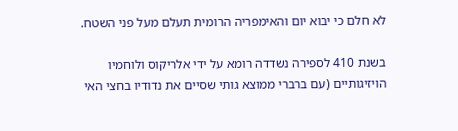לא חלם כי יבוא יום והאימפריה הרומית תעלם מעל פני השטח.

בשנת 410 לספירה נשדדה רומא על ידי אלריקוס ולוחמיו הויזיגותיים (עם ברברי ממוצא גותי שסיים את נדודיו בחצי האי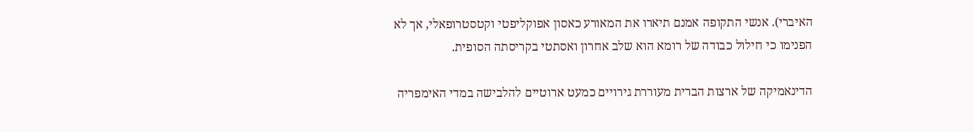האיברי). אנשי התקופה אמנם תיארו את המאורע כאסון אפוקליפטי וקטסטרופאלי, אך לא הפנימו כי חילול כבודה של רומא הוא שלב אחרון ואסתטי בקריסתה הסופית.

הדינאמיקה של ארצות הברית מעוררת גירויים כמעט ארוטיים להלבישה במדי האימפריה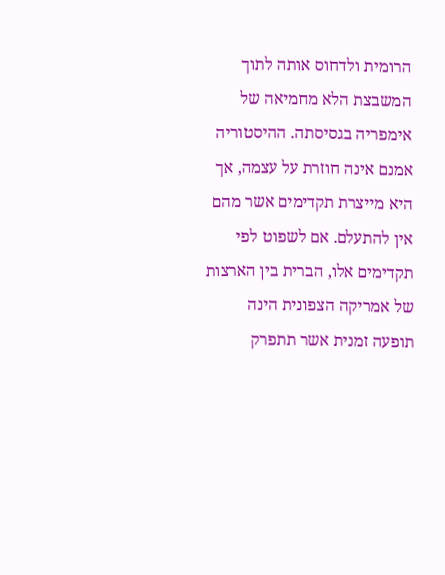הרומית ולדחוס אותה לתוך המשבצת הלא מחמיאה של אימפריה בגסיסתה. ההיסטוריה אמנם אינה חוזרת על עצמה, אך היא מייצרת תקדימים אשר מהם אין להתעלם. אם לשפוט לפי תקדימים אלו, הברית בין הארצות של אמריקה הצפונית הינה תופעה זמנית אשר תתפרק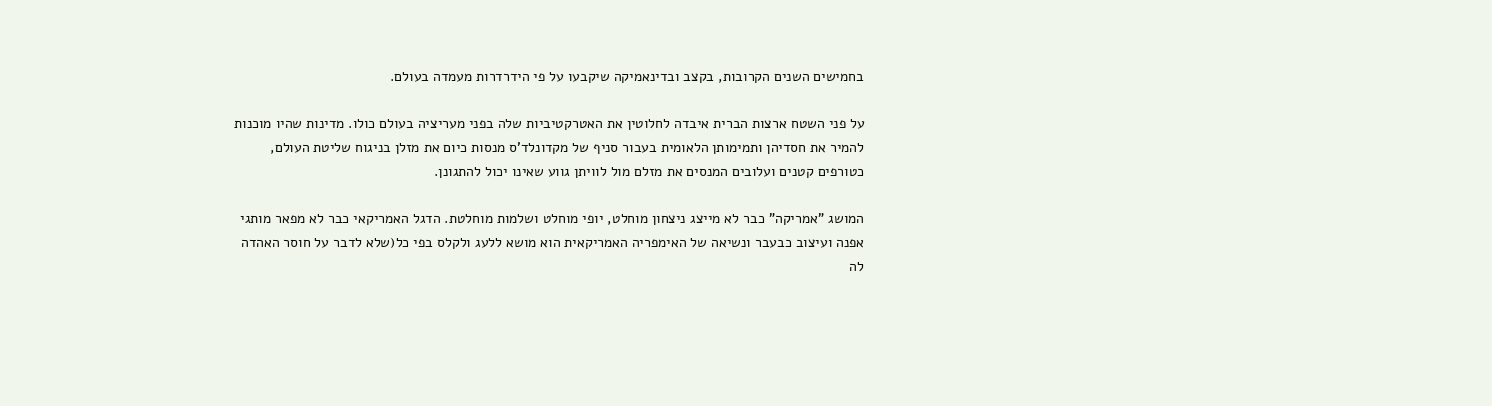בחמישים השנים הקרובות, בקצב ובדינאמיקה שיקבעו על פי הידרדרות מעמדה בעולם.

על פני השטח ארצות הברית איבדה לחלוטין את האטרקטיביות שלה בפני מעריציה בעולם כולו. מדינות שהיו מוכנות להמיר את חסדיהן ותמימותן הלאומית בעבור סניף של מקדונלד'ס מנסות כיום את מזלן בניגוח שליטת העולם, כטורפים קטנים ועלובים המנסים את מזלם מול לוויתן גווע שאינו יכול להתגונן.

המושג "אמריקה" כבר לא מייצג ניצחון מוחלט, יופי מוחלט ושלמות מוחלטת. הדגל האמריקאי כבר לא מפאר מותגי אפנה ועיצוב כבעבר ונשיאה של האימפריה האמריקאית הוא מושא ללעג ולקלס בפי כל(שלא לדבר על חוסר האהדה לה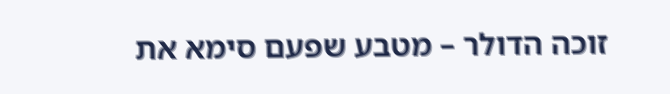זוכה הדולר – מטבע שפעם סימא את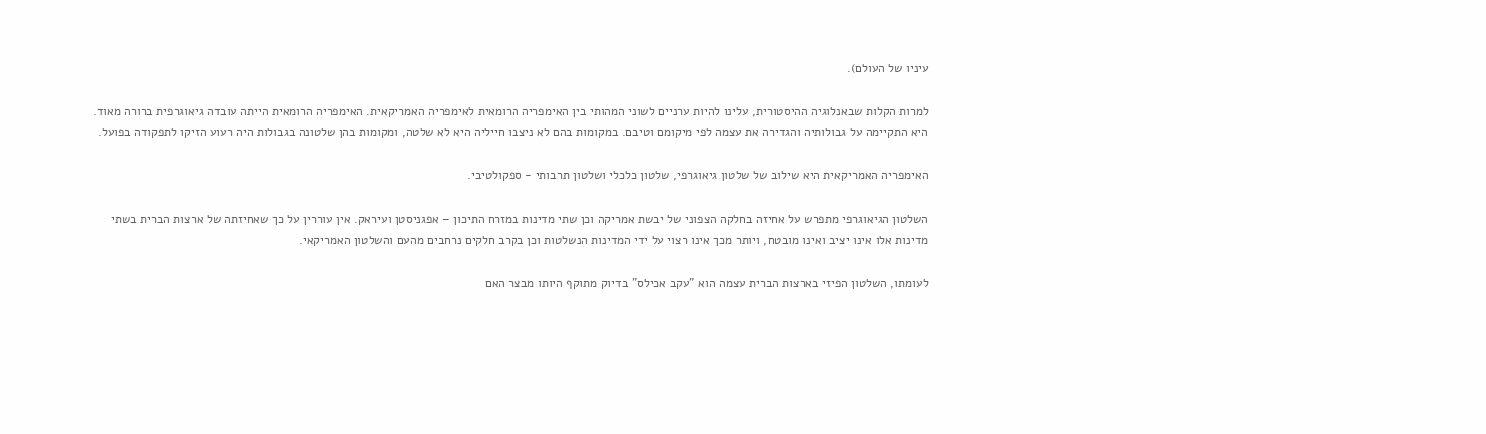עיניו של העולם).

למרות הקלות שבאנלוגיה ההיסטורית, עלינו להיות ערניים לשוני המהותי בין האימפריה הרומאית לאימפריה האמריקאית. האימפריה הרומאית הייתה עובדה גיאוגרפית ברורה מאוד. היא התקיימה על גבולותיה והגדירה את עצמה לפי מיקומם וטיבם. במקומות בהם לא ניצבו חייליה היא לא שלטה, ומקומות בהן שלטונה בגבולות היה רעוע הזיקו לתפקודה בפועל.

האימפריה האמריקאית היא שילוב של שלטון גיאוגרפי, שלטון כלכלי ושלטון תרבותי - ספקולטיבי.

השלטון הגיאוגרפי מתפרש על אחיזה בחלקה הצפוני של יבשת אמריקה וכן שתי מדינות במזרח התיכון – אפגניסטן ועיראק. אין עוררין על כך שאחיזתה של ארצות הברית בשתי מדינות אלו אינו יציב ואינו מובטח, ויותר מכך אינו רצוי על ידי המדינות הנשלטות וכן בקרב חלקים נרחבים מהעם והשלטון האמריקאי.

לעומתו, השלטון הפיזי בארצות הברית עצמה הוא "עקב אכילס" בדיוק מתוקף היותו מבצר האם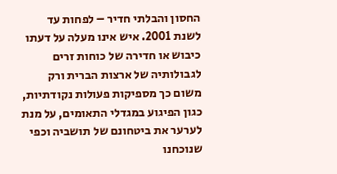החסון והבלתי חדיר – לפחות עד לשנת 2001. איש אינו מעלה על דעתו כיבוש או חדירה של כוחות זרים לגבולותיה של ארצות הברית ורק משום כך מספיקות פעולות נקודתיות, כגון הפיגוע במגדלי התאומים, על מנת לערער את ביטחונם של תושביה וכפי שנוכחנו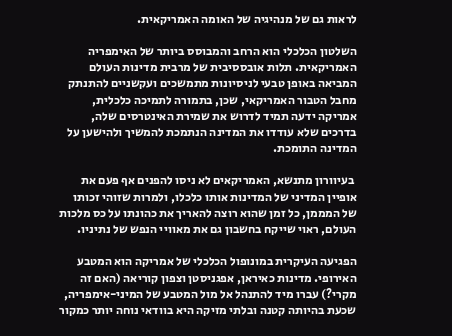לראות גם של מנהיגיה של האומה האמריקאית.

השלטון הכלכלי הוא הרחב והמבוסס ביותר של האימפריה האמריקאית. תלות אובססיבית של מרבית מדינות העולם המביאה באופן טבעי לניסיונות מתמשכים ועקשניים להתנתק מחבל הטבור האמריקאי, שכן, בתמורה לתמיכה כלכלית, אמריקה ידעה תמיד לדרוש את שמירת האינטרסים שלה, בדרכים שלא עודדו את המדינה הנתמכת להמשיך ולהישען על המדינה התומכת.

 בעיוורון מתנשא, האמריקאים לא ניסו להפנים אף פעם את אופיין המדיני של המדינות אותו כלכלו, ולמרות שזוהי זכותו של המממן, כל זמן שהוא רוצה להאריך את כהונתו על כס מלכות העולם, ראוי שייקח בחשבון גם את מאוויי הנפש של נתיניו.

הפגיעה העיקרית במונופול הכלכלי של אמריקה הוא המטבע האירופי. מדינות כאיראן, אפגניסטן וצפון קוריאה (האם זה מקרי?) עברו מיד להתנהל אל מול המטבע של המיני-אימפריה, שכעת בהיותה קטנה ובלתי מזיקה היא בוודאי נוחה יותר כמקור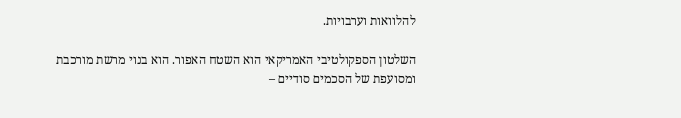להלוואות וערבויות.

השלטון הספקולטיבי האמריקאי הוא השטח האפור. הוא בנוי מרשת מורכבת ומסועפת של הסכמים סודיים –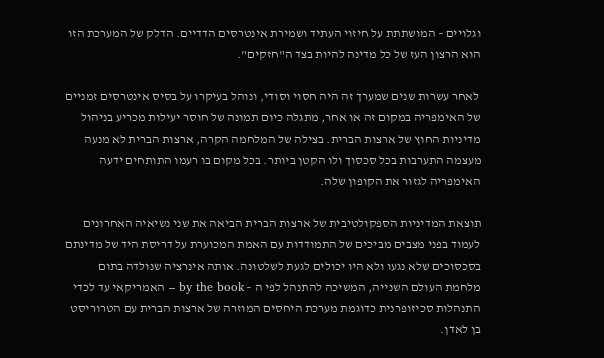וגלויים – המושתתת על חיזוי העתיד ושמירת אינטרסים הדדיים. הדלק של המערכת הזו הוא הרצון העז של כל מדינה להיות בצד ה"חזקים".

 לאחר עשרות שנים שמערך זה היה חסוי וסודי, ונוהל בעיקרו על בסיס אינטרסים זמניים של האימפריה במקום זה או אחר, מתגלה כיום תמונה של חוסר יעילות מכריע בניהול מדיניות החוץ של ארצות הברית. בצילה של המלחמה הקרה, ארצות הברית לא מנעה מעצמה התערבות בכל סכסוך ולו הקטן ביותר. בכל מקום בו רעמו התותחים ידעה האימפריה לגזור את הקופון שלה.

תוצאת המדיניות הספקולטיבית של ארצות הברית הביאה את שני נשיאיה האחרונים לעמוד בפני מצבים מביכים של התמודדות עם האמת המכוערת על דריסת היד של מדינתם בסכסוכים שלא נגעו ולא היו יכולים לגעת לשלטונה. אותה אינרציה שנולדה בתום מלחמת העולם השנייה, המשיכה להתנהל לפי ה – by the book – האמריקאי עד לכדי התנהלות סכיזופרנית כדוגמת מערכת היחסים המוזרה של ארצות הברית עם הטרוריסט בן לאדן.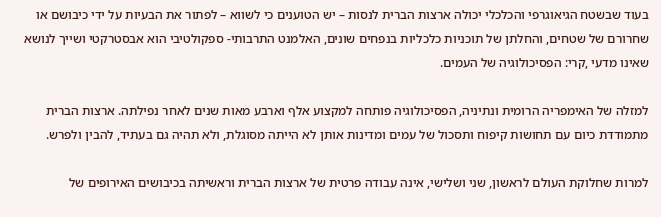בעוד שבשטח הגיאוגרפי והכלכלי יכולה ארצות הברית לנסות – יש הטוענים כי לשווא – לפתור את הבעיות על ידי כיבושם או שחרורם של שטחים, והחלתן של תוכניות כלכליות בנפחים שונים, האלמנט התרבותי- ספקולטיבי הוא אבסטרקטי ושייך לנושא שאינו מדעי ,קרי: הפסיכולוגיה של העמים.

למזלה של האימפריה הרומית ונתיניה, הפסיכולוגיה פותחה למקצוע אלף וארבע מאות שנים לאחר נפילתה. ארצות הברית מתמודדת כיום עם תחושות קיפוח ותסכול של עמים ומדינות אותן לא הייתה מסוגלת, ולא תהיה גם בעתיד, להבין ולפרש.

למרות שחלוקת העולם לראשון, שני ושלישי, אינה עבודה פרטית של ארצות הברית וראשיתה בכיבושים האירופים של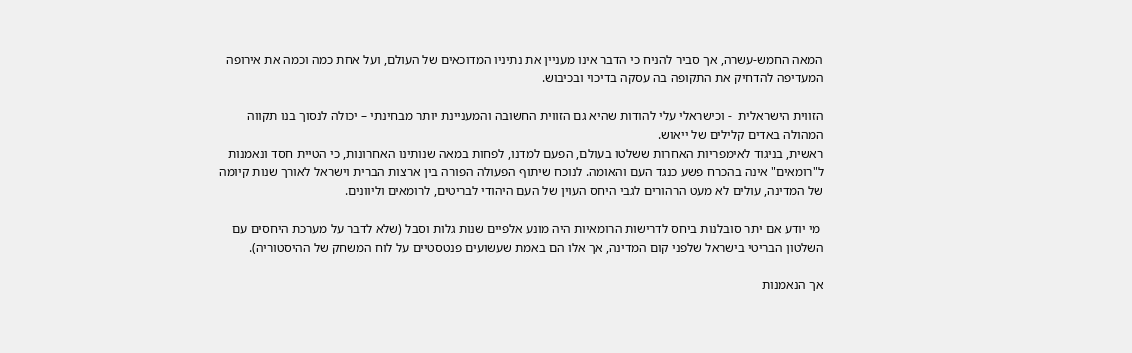המאה החמש-עשרה, אך סביר להניח כי הדבר אינו מעניין את נתיניו המדוכאים של העולם, ועל אחת כמה וכמה את אירופה המעדיפה להדחיק את התקופה בה עסקה בדיכוי ובכיבוש.

הזווית הישראלית  - וכישראלי עלי להודות שהיא גם הזווית החשובה והמעניינת יותר מבחינתי – יכולה לנסוך בנו תקווה המהולה באדים קלילים של ייאוש.
ראשית, בניגוד לאימפריות האחרות ששלטו בעולם, הפעם למדנו, לפחות במאה שנותינו האחרונות, כי הטיית חסד ונאמנות ל"רומאים" אינה בהכרח פשע כנגד העם והאומה. לנוכח שיתוף הפעולה הפורה בין ארצות הברית וישראל לאורך שנות קיומה של המדינה, עולים לא מעט הרהורים לגבי היחס העוין של העם היהודי לבריטים, לרומאים וליוונים.

 מי יודע אם יתר סובלנות ביחס לדרישות הרומאיות היה מונע אלפיים שנות גלות וסבל (שלא לדבר על מערכת היחסים עם השלטון הבריטי בישראל שלפני קום המדינה, אך אלו הם באמת שעשועים פנטסטיים על לוח המשחק של ההיסטוריה).

אך הנאמנות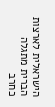הישראלית לארצות הברית מתגלה כחרב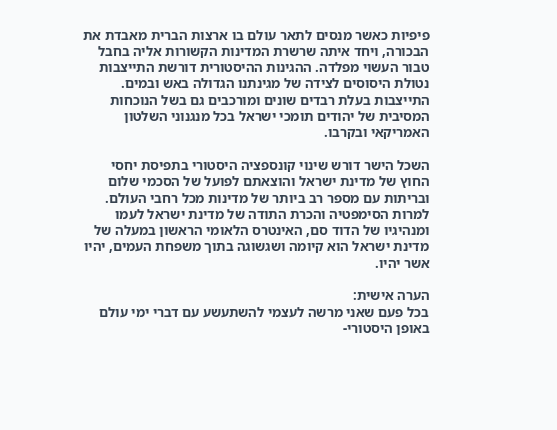פיפיות כאשר מנסים לתאר עולם בו ארצות הברית מאבדת את הבכורה, ויחד איתה שרשרת המדינות הקשורות אליה בחבל טבור העשוי מפלדה. ההגינות ההיסטורית דורשת התייצבות נטולת היסוסים לצידה של מגינתנו הגדולה באש ובמים. התייצבות בעלת רבדים שונים ומורכבים גם בשל הנוכחות המסיבית של יהודים תומכי ישראל בכל מנגנוני השלטון האמריקאי ובקרבו.

השכל הישר דורש שינוי קונספציה היסטורי בתפיסת יחסי החוץ של מדינת ישראל והוצאתם לפועל של הסכמי שלום ובריתות עם מספר רב ביותר של מדינות מכל רחבי העולם. למרות הסימפטיה והכרת התודה של מדינת ישראל לעמו ומנהיגיו של הדוד סם, האינטרס הלאומי הראשון במעלה של מדינת ישראל הוא קיומה ושגשוגה בתוך משפחת העמים, יהיו אשר יהיו.

הערה אישית:
בכל פעם שאני מרשה לעצמי להשתעשע עם דברי ימי עולם באופן היסטורי-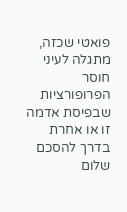פואטי שכזה, מתגלה לעיני חוסר הפרופורציות שבפיסת אדמה זו או אחרת בדרך להסכם שלום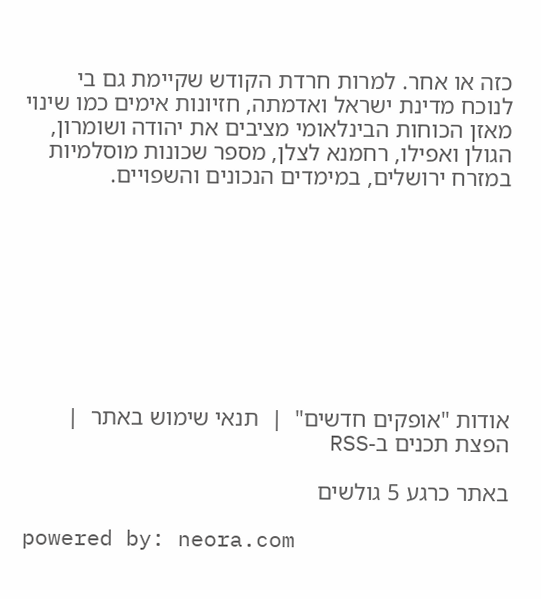כזה או אחר. למרות חרדת הקודש שקיימת גם בי לנוכח מדינת ישראל ואדמתה, חזיונות אימים כמו שינוי מאזן הכוחות הבינלאומי מציבים את יהודה ושומרון, הגולן ואפילו, רחמנא לצלן, מספר שכונות מוסלמיות במזרח ירושלים, במימדים הנכונים והשפויים.









אודות "אופקים חדשים"  |  תנאי שימוש באתר  |  הפצת תכנים ב-RSS

באתר כרגע 5 גולשים

powered by: neora.com